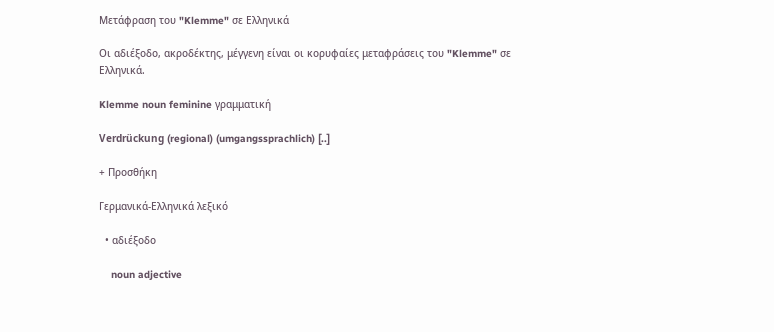Μετάφραση του "Klemme" σε Ελληνικά

Οι αδιέξοδο, ακροδέκτης, μέγγενη είναι οι κορυφαίες μεταφράσεις του "Klemme" σε Ελληνικά.

Klemme noun feminine γραμματική

Verdrückung (regional) (umgangssprachlich) [..]

+ Προσθήκη

Γερμανικά-Ελληνικά λεξικό

  • αδιέξοδο

    noun adjective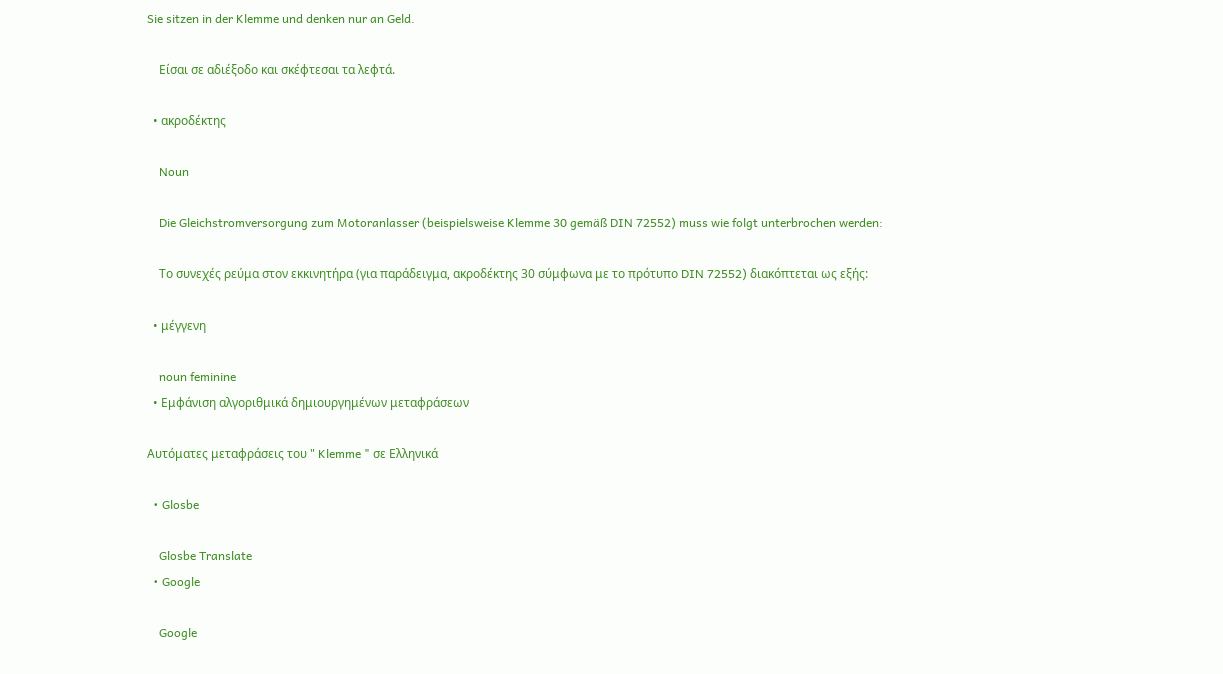Sie sitzen in der Klemme und denken nur an Geld.

    Είσαι σε αδιέξοδο και σκέφτεσαι τα λεφτά.

  • ακροδέκτης

    Noun

    Die Gleichstromversorgung zum Motoranlasser (beispielsweise Klemme 30 gemäß DIN 72552) muss wie folgt unterbrochen werden:

    Το συνεχές ρεύμα στον εκκινητήρα (για παράδειγμα, ακροδέκτης 30 σύμφωνα με το πρότυπο DIN 72552) διακόπτεται ως εξής:

  • μέγγενη

    noun feminine
  • Εμφάνιση αλγοριθμικά δημιουργημένων μεταφράσεων

Αυτόματες μεταφράσεις του " Klemme " σε Ελληνικά

  • Glosbe

    Glosbe Translate
  • Google

    Google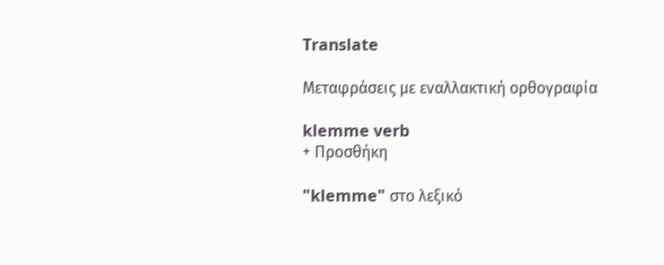Translate

Μεταφράσεις με εναλλακτική ορθογραφία

klemme verb
+ Προσθήκη

"klemme" στο λεξικό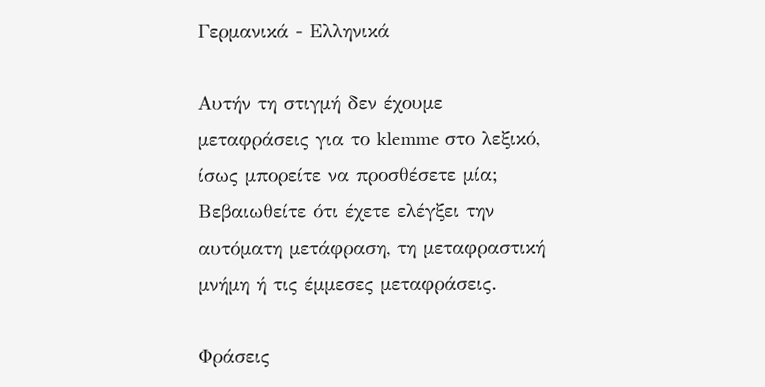Γερμανικά - Ελληνικά

Αυτήν τη στιγμή δεν έχουμε μεταφράσεις για το klemme στο λεξικό, ίσως μπορείτε να προσθέσετε μία; Βεβαιωθείτε ότι έχετε ελέγξει την αυτόματη μετάφραση, τη μεταφραστική μνήμη ή τις έμμεσες μεταφράσεις.

Φράσεις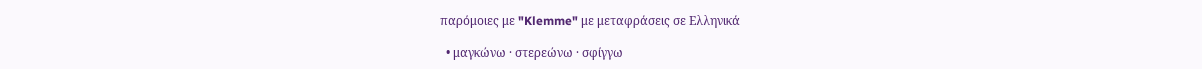παρόμοιες με "Klemme" με μεταφράσεις σε Ελληνικά

  • μαγκώνω · στερεώνω · σφίγγω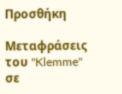Προσθήκη

Μεταφράσεις του "Klemme" σε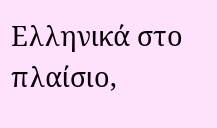Ελληνικά στο πλαίσιο,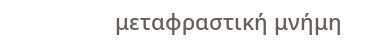μεταφραστική μνήμη